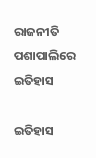ରାଜନୀତି ପଶାପାଲିରେ ଇତିହାସ

ଇତିହାସ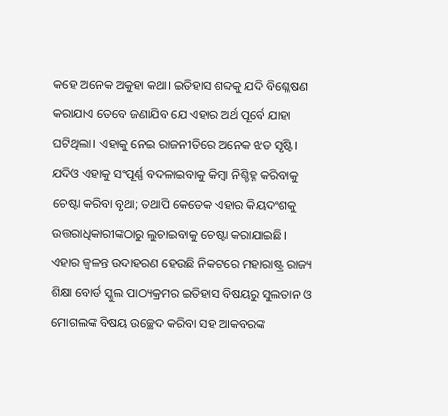କହେ ଅନେକ ଅକୁହା କଥା। ଇତିହାସ ଶବ୍ଦକୁ ଯଦି ବିଶ୍ଳେଷଣ କରାଯାଏ ତେବେ ଜଣାଯିବ ଯେ ଏହାର ଅର୍ଥ ପୂର୍ବେ ଯାହା ଘଟିଥିଲା। ଏହାକୁ ନେଇ ରାଜନୀତିରେ ଅନେକ ଝଡ ସୃଷ୍ଟି। ଯଦିଓ ଏହାକୁ ସଂପୂର୍ଣ୍ଣ ବଦଳାଇବାକୁ କିମ୍ବା ନିଶ୍ଚିହ୍ନ କରିବାକୁ ଚେଷ୍ଟା କରିବା ବୃଥା; ତଥାପି କେତେକ ଏହାର କିୟଦଂଶକୁ ଉତ୍ତରାଧିକାରୀଙ୍କଠାରୁ ଲୁଚାଇବାକୁ ଚେଷ୍ଟା କରାଯାଇଛି। ଏହାର ଜ୍ବଳନ୍ତ ଉଦାହରଣ ହେଉଛି ନିକଟରେ ମହାରାଷ୍ଟ୍ର ରାଜ୍ୟ ଶିକ୍ଷା ବୋର୍ଡ ସ୍କୁଲ ପାଠ୍ୟକ୍ରମର ଇତିହାସ ବିଷୟରୁ ସୁଲତାନ ଓ ମୋଗଲଙ୍କ ବିଷୟ ଉଚ୍ଛେଦ କରିବା ସହ ଆକବରଙ୍କ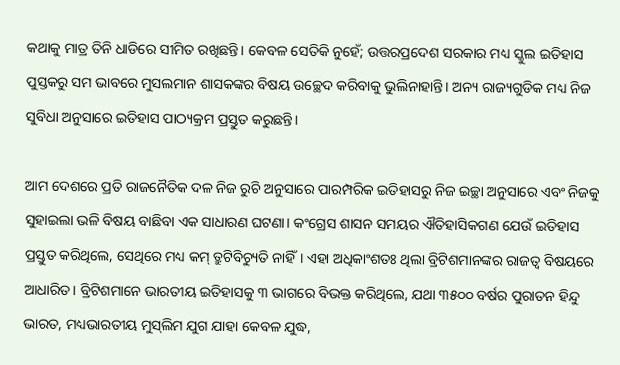କଥାକୁ ମାତ୍ର ତିନି ଧାଡିରେ ସୀମିତ ରଖିଛନ୍ତି। କେବଳ ସେତିକି ନୁହେଁ; ଉତ୍ତରପ୍ରଦେଶ ସରକାର ମଧ୍ୟ ସ୍କୁଲ ଇତିହାସ ପୁସ୍ତକରୁ ସମ ଭାବରେ ମୁସଲମାନ ଶାସକଙ୍କର ବିଷୟ ଉଚ୍ଛେଦ କରିବାକୁ ଭୁଲିନାହାନ୍ତି। ଅନ୍ୟ ରାଜ୍ୟଗୁଡିକ ମଧ୍ୟ ନିଜ ସୁବିଧା ଅନୁସାରେ ଇତିହାସ ପାଠ୍ୟକ୍ରମ ପ୍ରସ୍ତୁତ କରୁଛନ୍ତି।

ଆମ ଦେଶରେ ପ୍ରତି ରାଜନୈତିକ ଦଳ ନିଜ ରୁଚି ଅନୁସାରେ ପାରମ୍ପରିକ ଇତିହାସରୁ ନିଜ ଇଚ୍ଛା ଅନୁସାରେ ଏବଂ ନିଜକୁ ସୁହାଇଲା ଭଳି ବିଷୟ ବାଛିବା ଏକ ସାଧାରଣ ଘଟଣା। କଂଗ୍ରେସ ଶାସନ ସମୟର ଐତିହାସିକଗଣ ଯେଉଁ ଇତିହାସ ପ୍ରସ୍ତୁତ କରିଥିଲେ, ସେଥିରେ ମଧ୍ୟ କମ୍‌ ତ୍ରୁଟିବିଚ୍ୟୁତି ନାହିଁ। ଏହା ଅଧିକାଂଶତଃ ଥିଲା ବ୍ରିଟିଶମାନଙ୍କର ରାଜତ୍ବ ବିଷୟରେ ଆଧାରିତ। ବ୍ରିଟିଶମାନେ ଭାରତୀୟ ଇତିହାସକୁ ୩ ଭାଗରେ ବିଭକ୍ତ କରିଥିଲେ, ଯଥା ୩୫୦୦ ବର୍ଷର ପୁରାତନ ହିନ୍ଦୁ ଭାରତ, ମଧ୍ୟଭାରତୀୟ ମୁସ୍‌ଲିମ ଯୁଗ ଯାହା କେବଳ ଯୁଦ୍ଧ,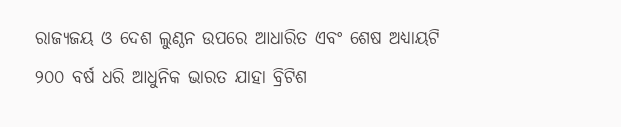ରାଜ୍ୟଜୟ ଓ ଦେଶ ଲୁଣ୍ଠନ ଉପରେ ଆଧାରିତ ଏବଂ ଶେଷ ଅଧ୍ୟାୟଟି ୨୦୦ ବର୍ଷ ଧରି ଆଧୁନିକ ଭାରତ ଯାହା ବ୍ରିଟିଶ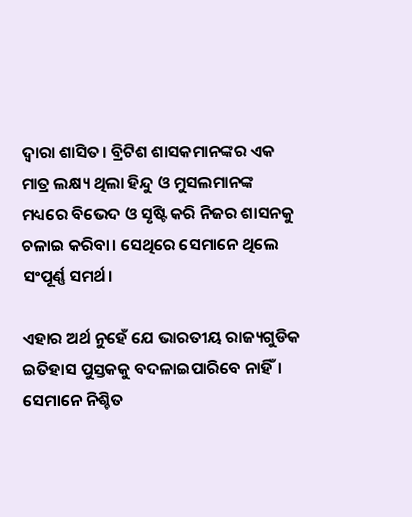ଦ୍ବାରା ଶାସିତ। ବ୍ରିଟିଶ ଶାସକମାନଙ୍କର ଏକ ମାତ୍ର ଲକ୍ଷ୍ୟ ଥିଲା ହିନ୍ଦୁ ଓ ମୁସଲମାନଙ୍କ ମଧ୍ୟରେ ବିଭେଦ ଓ ସୃଷ୍ଟି କରି ନିଜର ଶାସନକୁ ଚଳାଇ କରିବା। ସେଥିରେ ସେମାନେ ଥିଲେ ସଂପୂର୍ଣ୍ଣ ସମର୍ଥ।

ଏହାର ଅର୍ଥ ନୁହେଁ ଯେ ଭାରତୀୟ ରାଜ୍ୟଗୁଡିକ ଇତିହାସ ପୁସ୍ତକକୁ ବଦଳାଇପାରିବେ ନାହିଁ। ସେମାନେ ନିଶ୍ଚିତ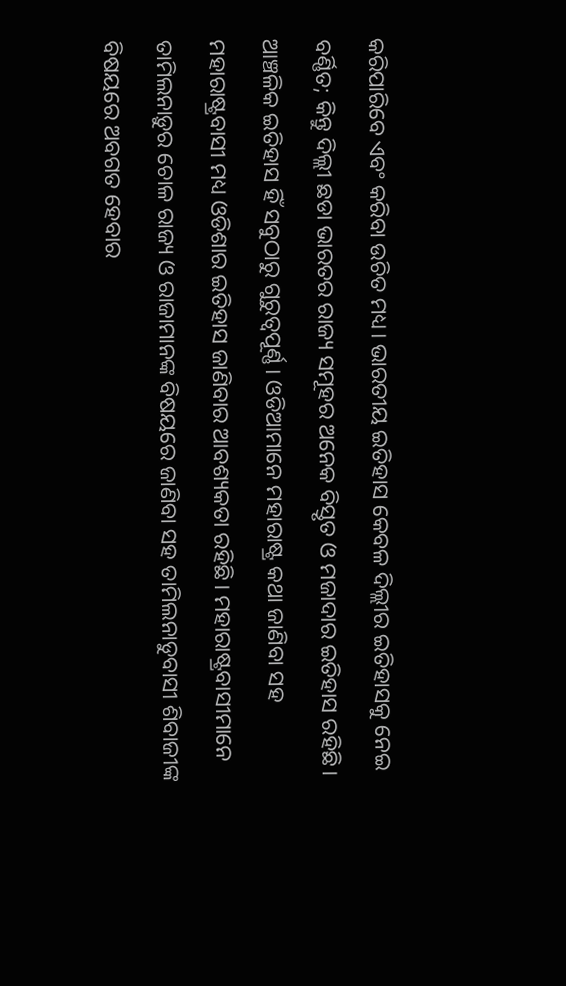କରିପାରିବେ ଏବଂ କରିବା ଉଚିତ ମଧ୍ୟ। ଭାରତୀୟ ଇତିହାସ କେବଳ ଦିଲ୍ଲୀର ଇତିହାସକୁ ନେଇ ବର୍ଣ୍ଣିତ; କିନ୍ତୁ ଦିଲ୍ଲୀ ଛଡା ଭାରତର ରାଜ୍ୟ ସମୂହର ଅନେକ ବିସ୍ତୃତ ଓ ମଜାଦାର ଇତିହାସ ରହିଛି। ଆଞ୍ଚଳିକ ଇତିହାସ ହିଁ ସବୁଠାରୁ ଗୁରୁତ୍ୱପୂର୍ଣ୍ଣ। ଓଡିଆମାନେ ମହାରାଷ୍ଟ୍ର କଥା ଜାଣିବା ସହ ମହାରାଷ୍ଟ୍ରବାସୀ ମଧ୍ୟ ଓଡିଶାର ଇତିହାସ ଜାଣିବାର ଆବଶ୍ୟକତା ରହିଛି। ମହାରାଷ୍ଟ୍ରବାସୀମାନେ ତାମିଲନାଡ଼ୁର ଚୋଳ ରାଜ୍ୟ ଓ ରାଜାମାନଙ୍କ ବିଷୟରେ ଜାଣିବା ସହ ତାମିଲନାଡୁବାସୀ ଶିବାଜୀଙ୍କ ବିଷୟରେ ଅବଗତ ହେବାର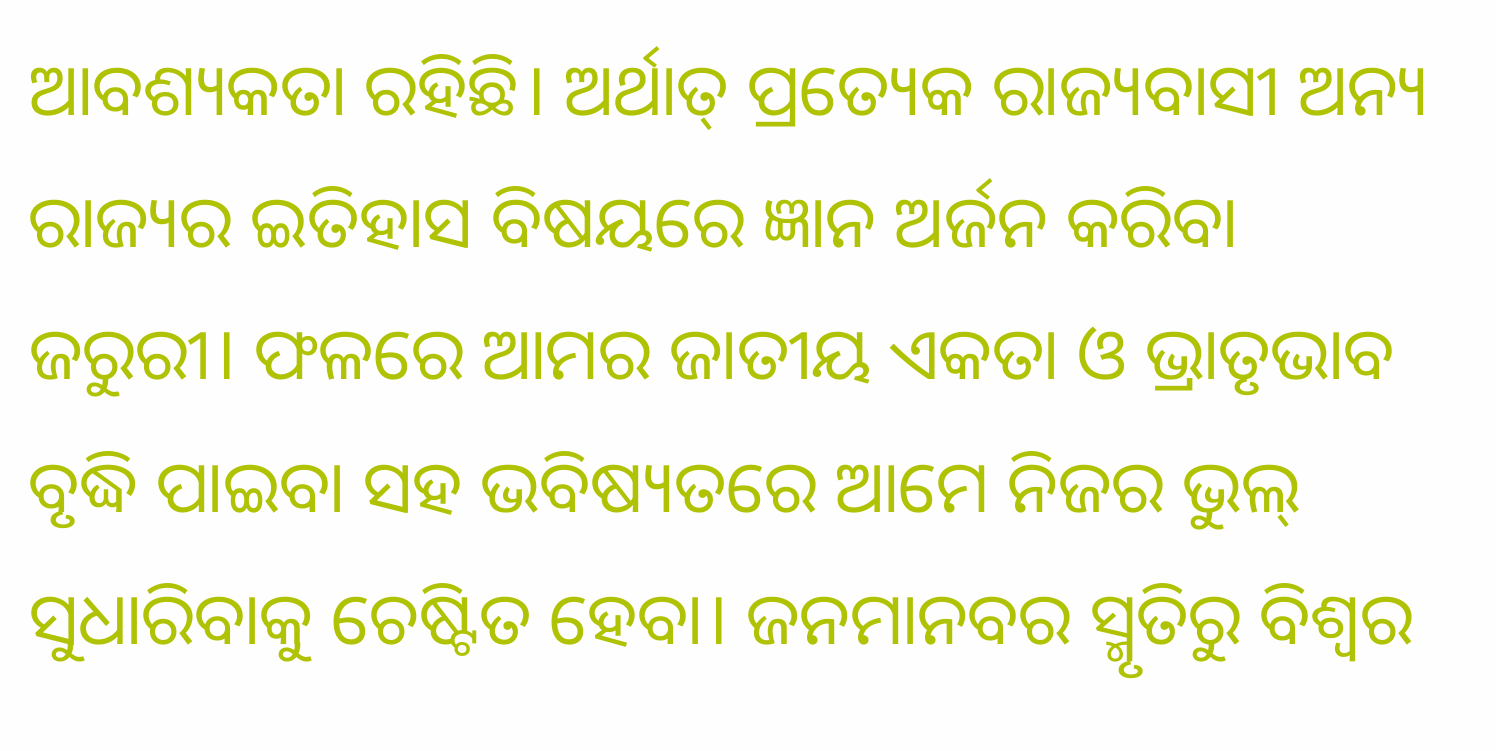ଆବଶ୍ୟକତା ରହିଛି। ଅର୍ଥାତ୍‌ ପ୍ରତ୍ୟେକ ରାଜ୍ୟବାସୀ ଅନ୍ୟ ରାଜ୍ୟର ଇତିହାସ ବିଷୟରେ ଜ୍ଞାନ ଅର୍ଜନ କରିବା ଜରୁରୀ। ଫଳରେ ଆମର ଜାତୀୟ ଏକତା ଓ ଭ୍ରାତୃଭାବ ବୃଦ୍ଧି ପାଇବା ସହ ଭବିଷ୍ୟତରେ ଆମେ ନିଜର ଭୁଲ୍‌ ସୁଧାରିବାକୁ ଚେଷ୍ଟିତ ହେବା। ଜନମାନବର ସ୍ମୃତିରୁ ବିଶ୍ବର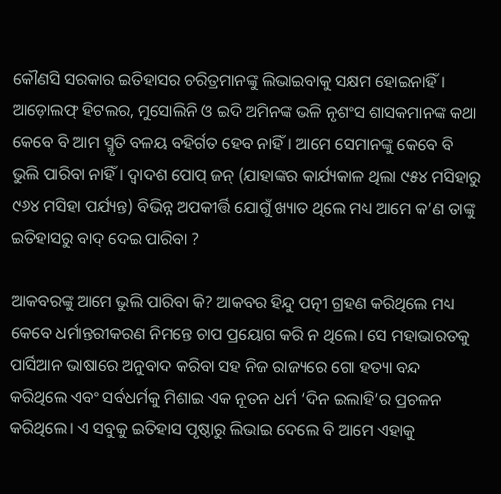କୌଣସି ସରକାର ଇତିହାସର ଚରିତ୍ରମାନଙ୍କୁ ଲିଭାଇବାକୁ ସକ୍ଷମ ହୋଇନାହିଁ। ଆଡ଼ୋଲଫ୍‌ ହିଟଲର, ମୁସୋଲିନି ଓ ଇଦି ଅମିନଙ୍କ ଭଳି ନୃଶଂସ ଶାସକମାନଙ୍କ କଥା କେବେ ବି ଆମ ସ୍ମୃତି ବଳୟ ବହିର୍ଗତ ହେବ ନାହିଁ। ଆମେ ସେମାନଙ୍କୁ କେବେ ବି ଭୁଲି ପାରିବା ନାହିଁ। ଦ୍ବାଦଶ ପୋପ୍‌ ଜନ୍‌ (ଯାହାଙ୍କର କାର୍ଯ୍ୟକାଳ ଥିଲା ୯୫୪ ମସିହାରୁ ୯୬୪ ମସିହା ପର୍ଯ୍ୟନ୍ତ) ବିଭିନ୍ନ ଅପକୀର୍ତ୍ତି ଯୋଗୁଁ ଖ୍ୟାତ ଥିଲେ ମଧ୍ୟ ଆମେ କ’ଣ ତାଙ୍କୁ ଇତିହାସରୁ ବାଦ୍‌ ଦେଇ ପାରିବା ?

ଆକବରଙ୍କୁ ଆମେ ଭୁଲି ପାରିବା କି? ଆକବର ହିନ୍ଦୁ ପତ୍ନୀ ଗ୍ରହଣ କରିଥିଲେ ମଧ୍ୟ କେବେ ଧର୍ମାନ୍ତରୀକରଣ ନିମନ୍ତେ ଚାପ ପ୍ରୟୋଗ କରି ନ ଥିଲେ। ସେ ମହାଭାରତକୁ ପାର୍ସିଆନ ଭାଷାରେ ଅନୁବାଦ କରିବା ସହ ନିଜ ରାଜ୍ୟରେ ଗୋ ହତ୍ୟା ବନ୍ଦ କରିଥିଲେ ଏବଂ ସର୍ବଧର୍ମକୁ ମିଶାଇ ଏକ ନୂତନ ଧର୍ମ ‘ଦିନ ଇଲାହି’ର ପ୍ରଚଳନ କରିଥିଲେ। ଏ ସବୁକୁ ଇତିହାସ ପୃଷ୍ଠାରୁ ଲିଭାଇ ଦେଲେ ବି ଆମେ ଏହାକୁ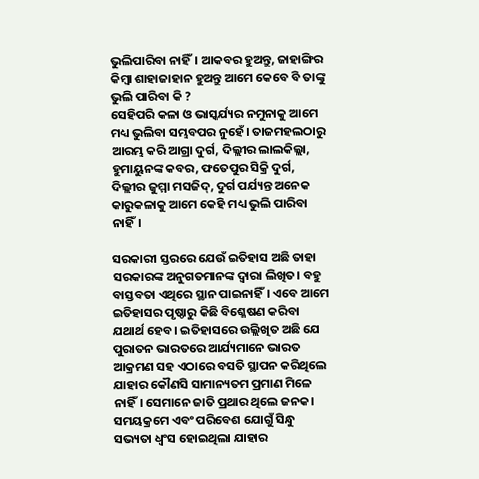ଭୁଲିପାରିବା ନାହିଁ। ଆକବର ହୁଅନ୍ତୁ, ଜାହାଙ୍ଗିର କିମ୍ବା ଶାହାଜାହାନ ହୁଅନ୍ତୁ ଆମେ କେବେ ବି ତାଙ୍କୁ ଭୁଲି ପାରିବା କି ?
ସେହିପରି କଳା ଓ ଭାସ୍କର୍ଯ୍ୟର ନମୁନାକୁ ଆମେ ମଧ୍ୟ ଭୁଲିବା ସମ୍ଭବପର ନୁହେଁ। ତାଜମହଲଠାରୁ ଆରମ୍ଭ କରି ଆଗ୍ରା ଦୁର୍ଗ, ଦିଲ୍ଲୀର ଲାଲକିଲ୍ଲା, ହୁମାୟୁନଙ୍କ କବର, ଫତେପୁର ସିକ୍ରି ଦୁର୍ଗ, ଦିଲ୍ଲୀର ଜୁମ୍ମା ମସଜିଦ୍‌, ଦୁର୍ଗ ପର୍ଯ୍ୟନ୍ତ ଅନେକ କାରୁକଳାକୁ ଆମେ କେହି ମଧ୍ୟ ଭୁଲି ପାରିବା ନାହିଁ।

ସରକାରୀ ସ୍ତରରେ ଯେଉଁ ଇତିହାସ ଅଛି ତାହା ସରକାରଙ୍କ ଅନୁଗତମାନଙ୍କ ଦ୍ବାରା ଲିଖିତ। ବହୁ ବାସ୍ତବତା ଏଥିରେ ସ୍ଥାନ ପାଇନାହିଁ। ଏବେ ଆମେ ଇତିହାସର ପୃଷ୍ଠାରୁ କିଛି ବିଶ୍ଳେଷଣ କରିବା ଯଥାର୍ଥ ହେବ। ଇତିହାସରେ ଉଲ୍ଲିଖିତ ଅଛି ଯେ ପୁରାତନ ଭାରତରେ ଆର୍ଯ୍ୟମାନେ ଭାରତ ଆକ୍ରମଣ ସହ ଏଠାରେ ବସତି ସ୍ଥାପନ କରିଥିଲେ ଯାହାର କୌଣସି ସାମାନ୍ୟତମ ପ୍ରମାଣ ମିଳେ ନାହିଁ। ସେମାନେ ଜାତି ପ୍ରଥାର ଥିଲେ ଜନକ। ସମୟକ୍ରମେ ଏବଂ ପରିବେଶ ଯୋଗୁଁ ସିନ୍ଧୁ ସଭ୍ୟତା ଧ୍ବଂସ ହୋଇଥିଲା ଯାହାର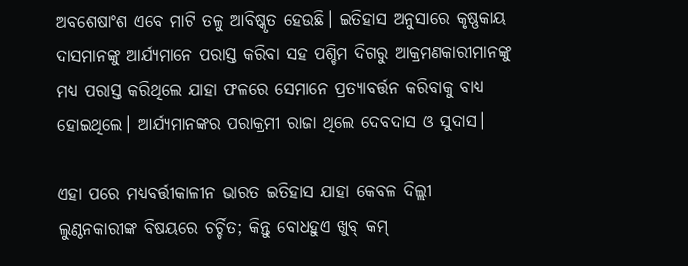ଅବଶେଷାଂଶ ଏବେ ମାଟି ତଳୁ ଆବିଷ୍କୃତ ହେଉଛି। ଇତିହାସ ଅନୁସାରେ କୃଷ୍ଣକାୟ ଦାସମାନଙ୍କୁ ଆର୍ଯ୍ୟମାନେ ପରାସ୍ତ କରିବା ସହ ପଶ୍ଚିମ ଦିଗରୁ ଆକ୍ରମଣକାରୀମାନଙ୍କୁ ମଧ୍ୟ ପରାସ୍ତ କରିଥିଲେ ଯାହା ଫଳରେ ସେମାନେ ପ୍ରତ୍ୟାବର୍ତ୍ତନ କରିବାକୁ ବାଧ୍ୟ ହୋଇଥିଲେ। ଆର୍ଯ୍ୟମାନଙ୍କର ପରାକ୍ରମୀ ରାଜା ଥିଲେ ଦେବଦାସ ଓ ସୁଦାସ।

ଏହା ପରେ ମଧ୍ୟବର୍ତ୍ତୀକାଳୀନ ଭାରତ ଇତିହାସ ଯାହା କେବଳ ଦିଲ୍ଲୀ ଲୁଣ୍ଠନକାରୀଙ୍କ ବିଷୟରେ ଚର୍ଚ୍ଚିତ; କିନ୍ତୁ ବୋଧହୁଏ ଖୁବ୍‌ କମ୍‌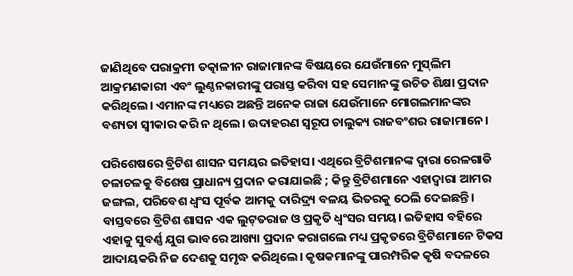ଜାଣିଥିବେ ପରାକ୍ରମୀ ତତ୍କାଳୀନ ରାଜାମାନଙ୍କ ବିଷୟରେ ଯେଉଁମାନେ ମୁସ୍‌ଲିମ ଆକ୍ରମଣକାରୀ ଏବଂ ଲୁଣ୍ଠନକାରୀଙ୍କୁ ପରାସ୍ତ କରିବା ସହ ସେମାନଙ୍କୁ ଉଚିତ ଶିକ୍ଷା ପ୍ରଦାନ କରିଥିଲେ। ଏମାନଙ୍କ ମଧ୍ୟରେ ଅଛନ୍ତି ଅନେକ ରାଜା ଯେଉଁମାନେ ମୋଗଲମାନଙ୍କର ବଶ୍ୟତା ସ୍ବୀକାର କରି ନ ଥିଲେ। ଉଦାହରଣ ସ୍ୱରୂପ ଚାଲୁକ୍ୟ ରାଜବଂଶର ରାଜାମାନେ।

ପରିଶେଷରେ ବ୍ରିଟିଶ ଶାସନ ସମୟର ଇତିହାସ। ଏଥିରେ ବ୍ରିଟିଶମାନଙ୍କ ଦ୍ବାରା ରେଳଗାଡି ଚଳାଚଳକୁ ବିଶେଷ ପ୍ରାଧାନ୍ୟ ପ୍ରଦାନ କରାଯାଇଛି ; କିନ୍ତୁ ବ୍ରିଟିଶମାନେ ଏହାଦ୍ୱାରା ଆମର ଜଙ୍ଗଲ, ପରିବେଶ ଧ୍ବଂସ ପୂର୍ବକ ଆମକୁ ଦାରିଦ୍ର୍ୟ ବଳୟ ଭିତରକୁ ଠେଲି ଦେଇଛନ୍ତି। ବାସ୍ତବରେ ବ୍ରିଟିଶ ଶାସନ ଏକ ଲୁଟ୍‌ତରାଜ ଓ ପ୍ରକୃତି ଧ୍ବଂସର ସମୟ। ଇତିହାସ ବହିରେ ଏହାକୁ ସୁବର୍ଣ୍ଣ ଯୁଗ ଭାବରେ ଆଖ୍ୟା ପ୍ରଦାନ କରାଗଲେ ମଧ୍ୟ ପ୍ରକୃତରେ ବ୍ରିଟିଶମାନେ ଟିକସ ଆଦାୟକରି ନିଜ ଦେଶକୁ ସମୃଦ୍ଧ କରିଥିଲେ। କୃଷକମାନଙ୍କୁ ପାରମ୍ପରିକ କୃଷି ବଦଳରେ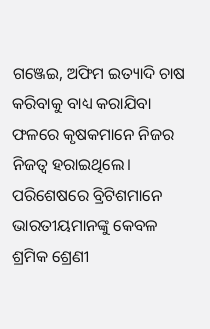ଗଞ୍ଜେଇ, ଅଫିମ ଇତ୍ୟାଦି ଚାଷ କରିବାକୁ ବାଧ୍ୟ କରାଯିବା ଫଳରେ କୃଷକମାନେ ନିଜର ନିଜତ୍ବ ହରାଇଥିଲେ। ପରିଶେଷରେ ବ୍ରିଟିଶମାନେ ଭାରତୀୟମାନଙ୍କୁ କେବଳ ଶ୍ରମିକ ଶ୍ରେଣୀ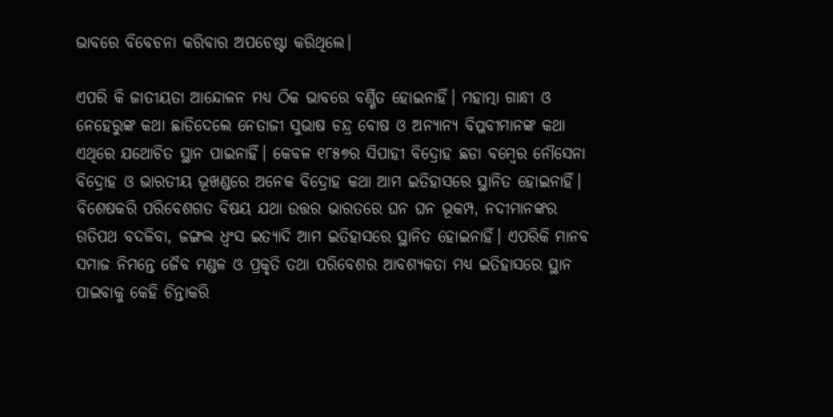ଭାବରେ ବିବେଚନା କରିବାର ଅପଚେଷ୍ଟା କରିଥିଲେ।

ଏପରି କି ଜାତୀୟତା ଆନ୍ଦୋଳନ ମଧ୍ୟ ଠିକ ଭାବରେ ବର୍ଣ୍ଣିତ ହୋଇନାହିଁ। ମହାତ୍ମା ଗାନ୍ଧୀ ଓ ନେହେରୁଙ୍କ କଥା ଛାଡିଦେଲେ ନେତାଜୀ ସୁଭାଷ ଚନ୍ଦ୍ର ବୋଷ ଓ ଅନ୍ୟାନ୍ୟ ବିପ୍ଳବୀମାନଙ୍କ କଥା ଏଥିରେ ଯଥୋଚିତ ସ୍ଥାନ ପାଇନାହିଁ। କେବଳ ୧୮୫୭ର ସିପାହୀ ବିଦ୍ରୋହ ଛଡା ବମ୍ବେର ନୌସେନା ବିଦ୍ରୋହ ଓ ଭାରତୀୟ ଭୂଖଣ୍ଡରେ ଅନେକ ବିଦ୍ରୋହ କଥା ଆମ ଇତିହାସରେ ସ୍ଥାନିତ ହୋଇନାହିଁ। ବିଶେଷକରି ପରିବେଶଗତ ବିଷୟ ଯଥା ଉତ୍ତର ଭାରତରେ ଘନ ଘନ ଭୂକମ୍ପ, ନଦୀମାନଙ୍କର ଗତିପଥ ବଦଳିବା, ଜଙ୍ଗଲ ଧ୍ବଂସ ଇତ୍ୟାଦି ଆମ ଇତିହାସରେ ସ୍ଥାନିତ ହୋଇନାହିଁ। ଏପରିକି ମାନବ ସମାଜ ନିମନ୍ତେ ଜୈବ ମଣ୍ଡଳ ଓ ପ୍ରକୃତି ତଥା ପରିବେଶର ଆବଶ୍ୟକତା ମଧ୍ୟ ଇତିହାସରେ ସ୍ଥାନ ପାଇବାକୁ କେହି ଚିନ୍ତାକରି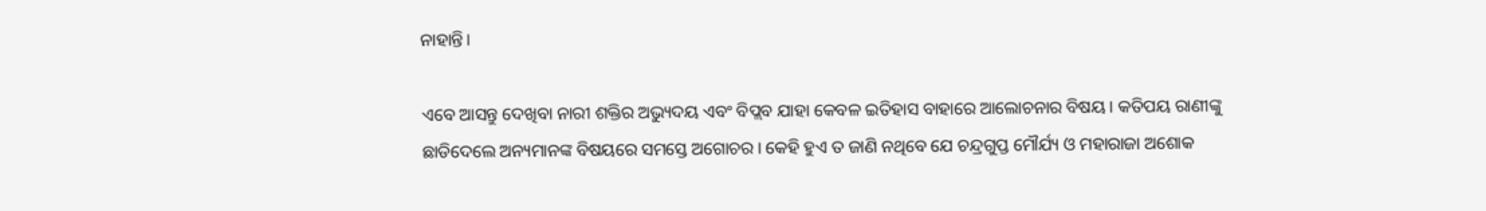ନାହାନ୍ତି।

ଏବେ ଆସନ୍ତୁ ଦେଖିବା ନାରୀ ଶକ୍ତିର ଅଭ୍ୟୁଦୟ ଏବଂ ବିପ୍ଲବ ଯାହା କେବଳ ଇତିହାସ ବାହାରେ ଆଲୋଚନାର ବିଷୟ। କତିପୟ ରାଣୀଙ୍କୁ ଛାଡିଦେଲେ ଅନ୍ୟମାନଙ୍କ ବିଷୟରେ ସମସ୍ତେ ଅଗୋଚର। କେହି ହୁଏ ତ ଜାଣି ନଥିବେ ଯେ ଚନ୍ଦ୍ରଗୁପ୍ତ ମୌର୍ଯ୍ୟ ଓ ମହାରାଜା ଅଶୋକ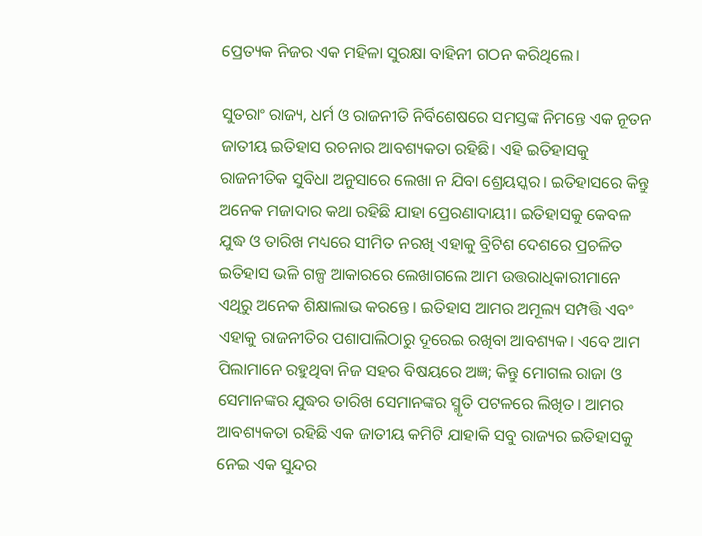ପ୍ର‌େ‌ତ୍ୟକ ନିଜର ଏକ ମହିଳା ସୁରକ୍ଷା ବାହିନୀ ଗଠନ କରିଥିଲେ।

ସୁତରାଂ ରାଜ୍ୟ, ଧର୍ମ ଓ ରାଜନୀତି ନିର୍ବିଶେଷରେ ସମସ୍ତଙ୍କ ନିମନ୍ତେ ଏକ ନୂତନ ଜାତୀୟ ଇତିହାସ ରଚନାର ଆବଶ୍ୟକତା ରହିଛି। ଏହି ଇତିହାସକୁ ରାଜନୀତିକ ସୁବିଧା ଅନୁସାରେ ଲେଖା ନ ଯିବା ଶ୍ରେୟସ୍କର। ଇତିହାସରେ କିନ୍ତୁ ଅନେକ ମଜାଦାର କଥା ରହିଛି ଯାହା ପ୍ରେରଣାଦାୟୀ। ଇତିହାସକୁ କେବଳ ଯୁଦ୍ଧ ଓ ତାରିଖ ମଧ୍ୟରେ ସୀମିତ ନରଖି ଏହାକୁ ବ୍ରିଟିଶ ଦେଶରେ ପ୍ରଚଳିତ ଇତିହାସ ଭଳି ଗଳ୍ପ ଆକାରରେ ଲେଖାଗଲେ ଆମ ଉତ୍ତରାଧିକାରୀମାନେ ଏଥିରୁ ଅନେକ ଶିକ୍ଷାଲାଭ କରନ୍ତେ। ଇତିହାସ ଆମର ଅମୂଲ୍ୟ ସମ୍ପତ୍ତି ଏବଂ ଏହାକୁ ରାଜନୀତିର ପଶାପାଲିଠାରୁ ଦୂରେଇ ରଖିବା ଆବଶ୍ୟକ। ଏବେ ଆମ ପିଲାମାନେ ରହୁଥିବା ନିଜ ସହର ବିଷୟରେ ଅଜ୍ଞ; କିନ୍ତୁ ମୋଗଲ ରାଜା ଓ ସେମାନଙ୍କର ଯୁଦ୍ଧର ତାରିଖ ସେମାନଙ୍କର ସ୍ମୃତି ପଟଳରେ ଲିଖିତ। ଆମର ଆବଶ୍ୟକତା ରହିଛି ଏକ ଜାତୀୟ କମିଟି ଯାହାକି ସବୁ ରାଜ୍ୟର ଇତିହାସକୁ ନେଇ ଏକ ସୁନ୍ଦର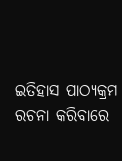ଇତିହାସ ପାଠ୍ୟକ୍ରମ ରଚନା କରିବାରେ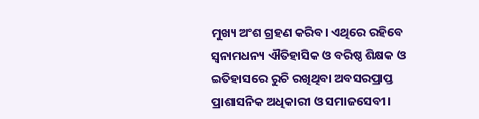ମୁଖ୍ୟ ଅଂଶ ଗ୍ରହଣ କରିବ। ଏଥିରେ ରହିବେ ସ୍ବନାମଧନ୍ୟ ଐତିହାସିକ ଓ ବରିଷ୍ଠ ଶିକ୍ଷକ ଓ ଇତିହାସରେ ରୁଚି ରଖିଥିବା ଅବସରପ୍ରାପ୍ତ ପ୍ରାଶାସନିକ ଅଧିକାରୀ ଓ ସମାଜସେବୀ।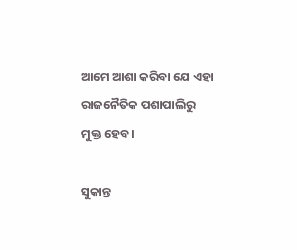ଆମେ ଆଶା କରିବା ଯେ ଏହା ରାଜନୈତିକ ପଶାପାଲିରୁ ମୁକ୍ତ ହେବ।

ସୁକାନ୍ତ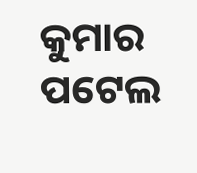କୁମାର ପଟେଲ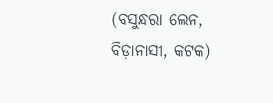(ବସୁନ୍ଧରା ଲେନ, ବିଡ଼ାନାସୀ, କଟକ)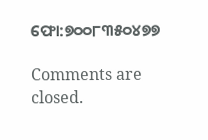ଫୋ:୭୦୦୮୩୫୦୪୭୭

Comments are closed.